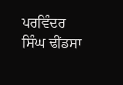ਪਰਵਿੰਦਰ ਸਿੰਘ ਢੀਂਡਸਾ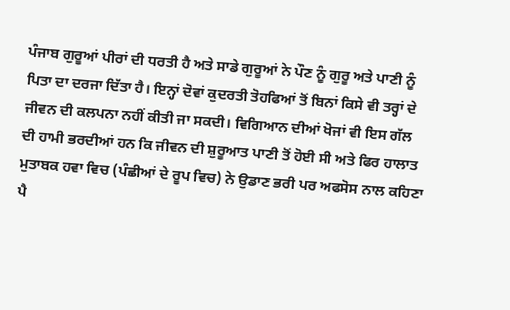ਪੰਜਾਬ ਗੁਰੂਆਂ ਪੀਰਾਂ ਦੀ ਧਰਤੀ ਹੈ ਅਤੇ ਸਾਡੇ ਗੁਰੂਆਂ ਨੇ ਪੌਣ ਨੂੰ ਗੁਰੂ ਅਤੇ ਪਾਣੀ ਨੂੰ ਪਿਤਾ ਦਾ ਦਰਜਾ ਦਿੱਤਾ ਹੈ। ਇਨ੍ਹਾਂ ਦੋਵਾਂ ਕੁਦਰਤੀ ਤੋਹਫਿਆਂ ਤੋਂ ਬਿਨਾਂ ਕਿਸੇ ਵੀ ਤਰ੍ਹਾਂ ਦੇ ਜੀਵਨ ਦੀ ਕਲਪਨਾ ਨਹੀਂ ਕੀਤੀ ਜਾ ਸਕਦੀ। ਵਿਗਿਆਨ ਦੀਆਂ ਖੋਜਾਂ ਵੀ ਇਸ ਗੱਲ ਦੀ ਹਾਮੀ ਭਰਦੀਆਂ ਹਨ ਕਿ ਜੀਵਨ ਦੀ ਸ਼ੁਰੂਆਤ ਪਾਣੀ ਤੋਂ ਹੋਈ ਸੀ ਅਤੇ ਫਿਰ ਹਾਲਾਤ ਮੁਤਾਬਕ ਹਵਾ ਵਿਚ (ਪੰਛੀਆਂ ਦੇ ਰੂਪ ਵਿਚ) ਨੇ ਉਡਾਣ ਭਰੀ ਪਰ ਅਫਸੋਸ ਨਾਲ ਕਹਿਣਾ ਪੈ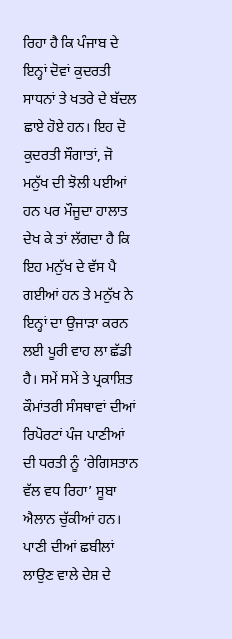ਰਿਹਾ ਹੈ ਕਿ ਪੰਜਾਬ ਦੇ ਇਨ੍ਹਾਂ ਦੋਵਾਂ ਕੁਦਰਤੀ ਸਾਧਨਾਂ ਤੇ ਖਤਰੇ ਦੇ ਬੱਦਲ ਛਾਏ ਹੋਏ ਹਨ। ਇਹ ਦੋ ਕੁਦਰਤੀ ਸੌਗਾਤਾਂ, ਜੋ ਮਨੁੱਖ ਦੀ ਝੋਲੀ ਪਈਆਂ ਹਨ ਪਰ ਮੌਜੂਦਾ ਹਾਲਾਤ ਦੇਖ ਕੇ ਤਾਂ ਲੱਗਦਾ ਹੈ ਕਿ ਇਹ ਮਨੁੱਖ ਦੇ ਵੱਸ ਪੈ ਗਈਆਂ ਹਨ ਤੇ ਮਨੁੱਖ ਨੇ ਇਨ੍ਹਾਂ ਦਾ ਉਜਾੜਾ ਕਰਨ ਲਈ ਪੂਰੀ ਵਾਹ ਲਾ ਛੱਡੀ ਹੈ। ਸਮੇਂ ਸਮੇਂ ਤੇ ਪ੍ਰਕਾਸ਼ਿਤ ਕੌਮਾਂਤਰੀ ਸੰਸਥਾਵਾਂ ਦੀਆਂ ਰਿਪੋਰਟਾਂ ਪੰਜ ਪਾਣੀਆਂ ਦੀ ਧਰਤੀ ਨੂੰ ‘ਰੇਗਿਸਤਾਨ ਵੱਲ ਵਧ ਰਿਹਾ’ ਸੂਬਾ ਐਲਾਨ ਚੁੱਕੀਆਂ ਹਨ। ਪਾਣੀ ਦੀਆਂ ਛਬੀਲਾਂ ਲਾਉਣ ਵਾਲੇ ਦੇਸ਼ ਦੇ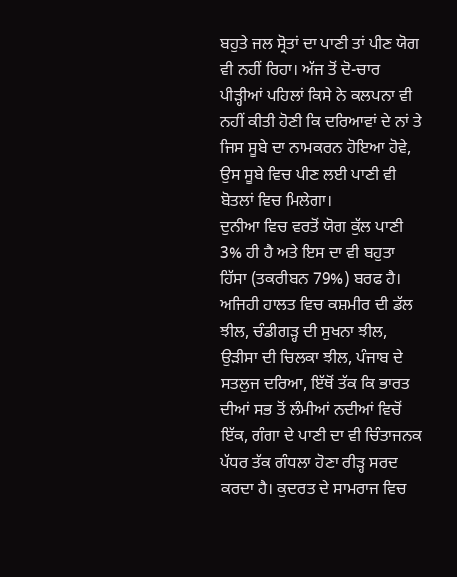ਬਹੁਤੇ ਜਲ ਸ੍ਰੋਤਾਂ ਦਾ ਪਾਣੀ ਤਾਂ ਪੀਣ ਯੋਗ ਵੀ ਨਹੀਂ ਰਿਹਾ। ਅੱਜ ਤੋਂ ਦੋ-ਚਾਰ ਪੀੜ੍ਹੀਆਂ ਪਹਿਲਾਂ ਕਿਸੇ ਨੇ ਕਲਪਨਾ ਵੀ ਨਹੀਂ ਕੀਤੀ ਹੋਣੀ ਕਿ ਦਰਿਆਵਾਂ ਦੇ ਨਾਂ ਤੇ ਜਿਸ ਸੂਬੇ ਦਾ ਨਾਮਕਰਨ ਹੋਇਆ ਹੋਵੇ, ਉਸ ਸੂਬੇ ਵਿਚ ਪੀਣ ਲਈ ਪਾਣੀ ਵੀ ਬੋਤਲਾਂ ਵਿਚ ਮਿਲੇਗਾ।
ਦੁਨੀਆ ਵਿਚ ਵਰਤੋਂ ਯੋਗ ਕੁੱਲ ਪਾਣੀ 3% ਹੀ ਹੈ ਅਤੇ ਇਸ ਦਾ ਵੀ ਬਹੁਤਾ ਹਿੱਸਾ (ਤਕਰੀਬਨ 79%) ਬਰਫ ਹੈ। ਅਜਿਹੀ ਹਾਲਤ ਵਿਚ ਕਸ਼ਮੀਰ ਦੀ ਡੱਲ ਝੀਲ, ਚੰਡੀਗੜ੍ਹ ਦੀ ਸੁਖਨਾ ਝੀਲ, ਉੜੀਸਾ ਦੀ ਚਿਲਕਾ ਝੀਲ, ਪੰਜਾਬ ਦੇ ਸਤਲੁਜ ਦਰਿਆ, ਇੱਥੋਂ ਤੱਕ ਕਿ ਭਾਰਤ ਦੀਆਂ ਸਭ ਤੋਂ ਲੰਮੀਆਂ ਨਦੀਆਂ ਵਿਚੋਂ ਇੱਕ, ਗੰਗਾ ਦੇ ਪਾਣੀ ਦਾ ਵੀ ਚਿੰਤਾਜਨਕ ਪੱਧਰ ਤੱਕ ਗੰਧਲਾ ਹੋਣਾ ਰੀੜ੍ਹ ਸਰਦ ਕਰਦਾ ਹੈ। ਕੁਦਰਤ ਦੇ ਸਾਮਰਾਜ ਵਿਚ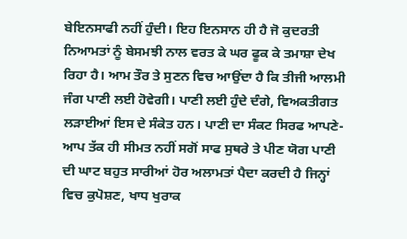ਬੇਇਨਸਾਫੀ ਨਹੀਂ ਹੁੰਦੀ। ਇਹ ਇਨਸਾਨ ਹੀ ਹੈ ਜੋ ਕੁਦਰਤੀ ਨਿਆਮਤਾਂ ਨੂੰ ਬੇਸਮਝੀ ਨਾਲ ਵਰਤ ਕੇ ਘਰ ਫੂਕ ਕੇ ਤਮਾਸ਼ਾ ਦੇਖ ਰਿਹਾ ਹੈ। ਆਮ ਤੌਰ ਤੇ ਸੁਣਨ ਵਿਚ ਆਉਂਦਾ ਹੈ ਕਿ ਤੀਜੀ ਆਲਮੀ ਜੰਗ ਪਾਣੀ ਲਈ ਹੋਵੇਗੀ। ਪਾਣੀ ਲਈ ਹੁੰਦੇ ਦੰਗੇ, ਵਿਅਕਤੀਗਤ ਲੜਾਈਆਂ ਇਸ ਦੇ ਸੰਕੇਤ ਹਨ। ਪਾਣੀ ਦਾ ਸੰਕਟ ਸਿਰਫ ਆਪਣੇ-ਆਪ ਤੱਕ ਹੀ ਸੀਮਤ ਨਹੀਂ ਸਗੋਂ ਸਾਫ ਸੁਥਰੇ ਤੇ ਪੀਣ ਯੋਗ ਪਾਣੀ ਦੀ ਘਾਟ ਬਹੁਤ ਸਾਰੀਆਂ ਹੋਰ ਅਲਾਮਤਾਂ ਪੈਦਾ ਕਰਦੀ ਹੈ ਜਿਨ੍ਹਾਂ ਵਿਚ ਕੁਪੋਸ਼ਣ, ਖਾਧ ਖੁਰਾਕ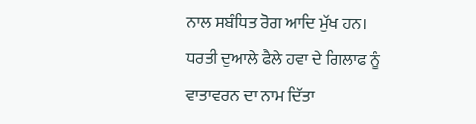ਨਾਲ ਸਬੰਧਿਤ ਰੋਗ ਆਦਿ ਮੁੱਖ ਹਨ।
ਧਰਤੀ ਦੁਆਲੇ ਫੈਲੇ ਹਵਾ ਦੇ ਗਿਲਾਫ ਨੂੰ ਵਾਤਾਵਰਨ ਦਾ ਨਾਮ ਦਿੱਤਾ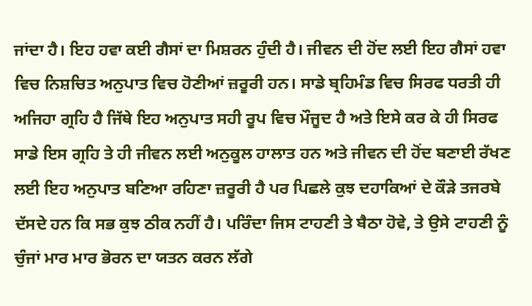ਜਾਂਦਾ ਹੈ। ਇਹ ਹਵਾ ਕਈ ਗੈਸਾਂ ਦਾ ਮਿਸ਼ਰਨ ਹੁੰਦੀ ਹੈ। ਜੀਵਨ ਦੀ ਹੋਂਦ ਲਈ ਇਹ ਗੈਸਾਂ ਹਵਾ ਵਿਚ ਨਿਸ਼ਚਿਤ ਅਨੁਪਾਤ ਵਿਚ ਹੋਣੀਆਂ ਜ਼ਰੂਰੀ ਹਨ। ਸਾਡੇ ਬ੍ਰਹਿਮੰਡ ਵਿਚ ਸਿਰਫ ਧਰਤੀ ਹੀ ਅਜਿਹਾ ਗ੍ਰਹਿ ਹੈ ਜਿੱਥੇ ਇਹ ਅਨੁਪਾਤ ਸਹੀ ਰੂਪ ਵਿਚ ਮੌਜੂਦ ਹੈ ਅਤੇ ਇਸੇ ਕਰ ਕੇ ਹੀ ਸਿਰਫ ਸਾਡੇ ਇਸ ਗ੍ਰਹਿ ਤੇ ਹੀ ਜੀਵਨ ਲਈ ਅਨੁਕੂਲ ਹਾਲਾਤ ਹਨ ਅਤੇ ਜੀਵਨ ਦੀ ਹੋਂਦ ਬਣਾਈ ਰੱਖਣ ਲਈ ਇਹ ਅਨੁਪਾਤ ਬਣਿਆ ਰਹਿਣਾ ਜ਼ਰੂਰੀ ਹੈ ਪਰ ਪਿਛਲੇ ਕੁਝ ਦਹਾਕਿਆਂ ਦੇ ਕੌੜੇ ਤਜਰਬੇ ਦੱਸਦੇ ਹਨ ਕਿ ਸਭ ਕੁਝ ਠੀਕ ਨਹੀਂ ਹੈ। ਪਰਿੰਦਾ ਜਿਸ ਟਾਹਣੀ ਤੇ ਬੈਠਾ ਹੋਵੇ, ਤੇ ਉਸੇ ਟਾਹਣੀ ਨੂੰ ਚੁੰਜਾਂ ਮਾਰ ਮਾਰ ਭੋਰਨ ਦਾ ਯਤਨ ਕਰਨ ਲੱਗੇ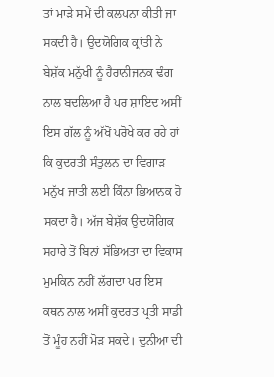ਤਾਂ ਮਾੜੇ ਸਮੇਂ ਦੀ ਕਲਪਨਾ ਕੀਤੀ ਜਾ ਸਕਦੀ ਹੈ। ਉਦਯੋਗਿਕ ਕ੍ਰਾਂਤੀ ਨੇ ਬੇਸ਼ੱਕ ਮਨੁੱਖੀ ਨੂੰ ਹੈਰਾਨੀਜਨਕ ਢੰਗ ਨਾਲ ਬਦਲਿਆ ਹੈ ਪਰ ਸ਼ਾਇਦ ਅਸੀਂ ਇਸ ਗੱਲ ਨੂੰ ਅੱਖੋਂ ਪਰੋਖੇ ਕਰ ਰਹੇ ਹਾਂ ਕਿ ਕੁਦਰਤੀ ਸੰਤੁਲਨ ਦਾ ਵਿਗਾੜ ਮਨੁੱਖ ਜਾਤੀ ਲਈ ਕਿੰਨਾ ਭਿਆਨਕ ਹੋ ਸਕਦਾ ਹੈ। ਅੱਜ ਬੇਸ਼ੱਕ ਉਦਯੋਗਿਕ ਸਹਾਰੇ ਤੋਂ ਬਿਨਾਂ ਸੱਭਿਅਤਾ ਦਾ ਵਿਕਾਸ ਮੁਮਕਿਨ ਨਹੀਂ ਲੱਗਦਾ ਪਰ ਇਸ ਕਥਨ ਨਾਲ ਅਸੀਂ ਕੁਦਰਤ ਪ੍ਰਤੀ ਸਾਡੀ ਤੋਂ ਮੂੰਹ ਨਹੀਂ ਮੋੜ ਸਕਦੇ। ਦੁਨੀਆ ਦੀ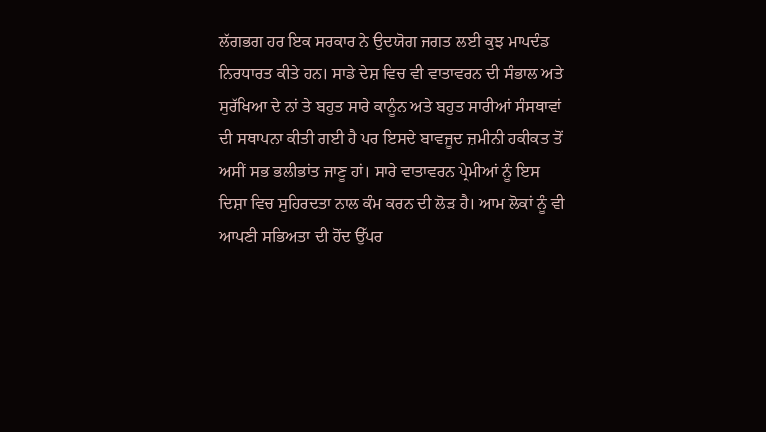ਲੱਗਭਗ ਹਰ ਇਕ ਸਰਕਾਰ ਨੇ ਉਦਯੋਗ ਜਗਤ ਲਈ ਕੁਝ ਮਾਪਦੰਡ ਨਿਰਧਾਰਤ ਕੀਤੇ ਹਨ। ਸਾਡੇ ਦੇਸ਼ ਵਿਚ ਵੀ ਵਾਤਾਵਰਨ ਦੀ ਸੰਭਾਲ ਅਤੇ ਸੁਰੱਖਿਆ ਦੇ ਨਾਂ ਤੇ ਬਹੁਤ ਸਾਰੇ ਕਾਨੂੰਨ ਅਤੇ ਬਹੁਤ ਸਾਰੀਆਂ ਸੰਸਥਾਵਾਂ ਦੀ ਸਥਾਪਨਾ ਕੀਤੀ ਗਈ ਹੈ ਪਰ ਇਸਦੇ ਬਾਵਜੂਦ ਜ਼ਮੀਨੀ ਹਕੀਕਤ ਤੋਂ ਅਸੀਂ ਸਭ ਭਲੀਭਾਂਤ ਜਾਣੂ ਹਾਂ। ਸਾਰੇ ਵਾਤਾਵਰਨ ਪ੍ਰੇਮੀਆਂ ਨੂੰ ਇਸ ਦਿਸ਼ਾ ਵਿਚ ਸੁਹਿਰਦਤਾ ਨਾਲ ਕੰਮ ਕਰਨ ਦੀ ਲੋੜ ਹੈ। ਆਮ ਲੋਕਾਂ ਨੂੰ ਵੀ ਆਪਣੀ ਸਭਿਅਤਾ ਦੀ ਹੋਂਦ ਉੱਪਰ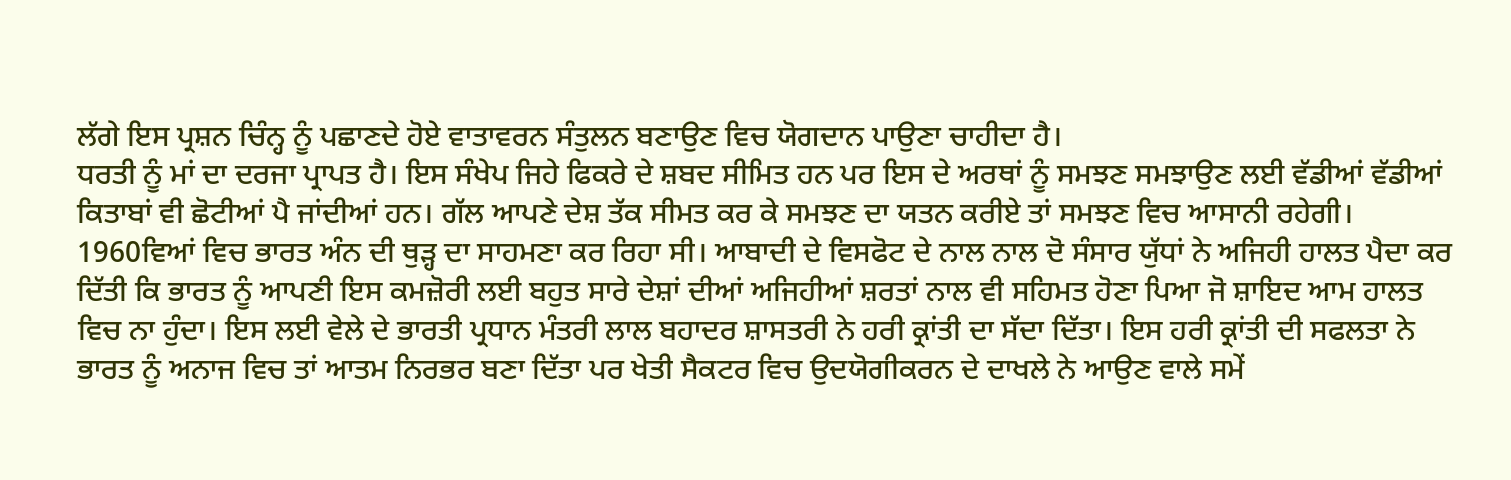ਲੱਗੇ ਇਸ ਪ੍ਰਸ਼ਨ ਚਿੰਨ੍ਹ ਨੂੰ ਪਛਾਣਦੇ ਹੋਏ ਵਾਤਾਵਰਨ ਸੰਤੁਲਨ ਬਣਾਉਣ ਵਿਚ ਯੋਗਦਾਨ ਪਾਉਣਾ ਚਾਹੀਦਾ ਹੈ।
ਧਰਤੀ ਨੂੰ ਮਾਂ ਦਾ ਦਰਜਾ ਪ੍ਰਾਪਤ ਹੈ। ਇਸ ਸੰਖੇਪ ਜਿਹੇ ਫਿਕਰੇ ਦੇ ਸ਼ਬਦ ਸੀਮਿਤ ਹਨ ਪਰ ਇਸ ਦੇ ਅਰਥਾਂ ਨੂੰ ਸਮਝਣ ਸਮਝਾਉਣ ਲਈ ਵੱਡੀਆਂ ਵੱਡੀਆਂ ਕਿਤਾਬਾਂ ਵੀ ਛੋਟੀਆਂ ਪੈ ਜਾਂਦੀਆਂ ਹਨ। ਗੱਲ ਆਪਣੇ ਦੇਸ਼ ਤੱਕ ਸੀਮਤ ਕਰ ਕੇ ਸਮਝਣ ਦਾ ਯਤਨ ਕਰੀਏ ਤਾਂ ਸਮਝਣ ਵਿਚ ਆਸਾਨੀ ਰਹੇਗੀ। 1960ਵਿਆਂ ਵਿਚ ਭਾਰਤ ਅੰਨ ਦੀ ਥੁੜ੍ਹ ਦਾ ਸਾਹਮਣਾ ਕਰ ਰਿਹਾ ਸੀ। ਆਬਾਦੀ ਦੇ ਵਿਸਫੋਟ ਦੇ ਨਾਲ ਨਾਲ ਦੋ ਸੰਸਾਰ ਯੁੱਧਾਂ ਨੇ ਅਜਿਹੀ ਹਾਲਤ ਪੈਦਾ ਕਰ ਦਿੱਤੀ ਕਿ ਭਾਰਤ ਨੂੰ ਆਪਣੀ ਇਸ ਕਮਜ਼ੋਰੀ ਲਈ ਬਹੁਤ ਸਾਰੇ ਦੇਸ਼ਾਂ ਦੀਆਂ ਅਜਿਹੀਆਂ ਸ਼ਰਤਾਂ ਨਾਲ ਵੀ ਸਹਿਮਤ ਹੋਣਾ ਪਿਆ ਜੋ ਸ਼ਾਇਦ ਆਮ ਹਾਲਤ ਵਿਚ ਨਾ ਹੁੰਦਾ। ਇਸ ਲਈ ਵੇਲੇ ਦੇ ਭਾਰਤੀ ਪ੍ਰਧਾਨ ਮੰਤਰੀ ਲਾਲ ਬਹਾਦਰ ਸ਼ਾਸਤਰੀ ਨੇ ਹਰੀ ਕ੍ਰਾਂਤੀ ਦਾ ਸੱਦਾ ਦਿੱਤਾ। ਇਸ ਹਰੀ ਕ੍ਰਾਂਤੀ ਦੀ ਸਫਲਤਾ ਨੇ ਭਾਰਤ ਨੂੰ ਅਨਾਜ ਵਿਚ ਤਾਂ ਆਤਮ ਨਿਰਭਰ ਬਣਾ ਦਿੱਤਾ ਪਰ ਖੇਤੀ ਸੈਕਟਰ ਵਿਚ ਉਦਯੋਗੀਕਰਨ ਦੇ ਦਾਖਲੇ ਨੇ ਆਉਣ ਵਾਲੇ ਸਮੇਂ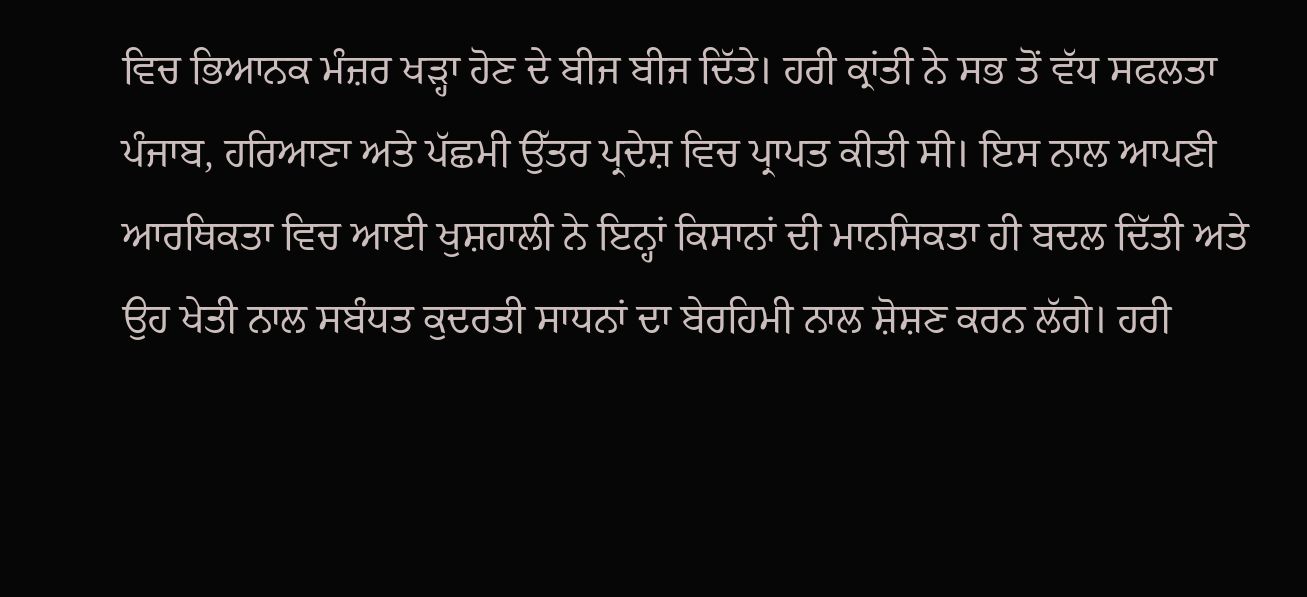ਵਿਚ ਭਿਆਨਕ ਮੰਜ਼ਰ ਖੜ੍ਹਾ ਹੋਣ ਦੇ ਬੀਜ ਬੀਜ ਦਿੱਤੇ। ਹਰੀ ਕ੍ਰਾਂਤੀ ਨੇ ਸਭ ਤੋਂ ਵੱਧ ਸਫਲਤਾ ਪੰਜਾਬ, ਹਰਿਆਣਾ ਅਤੇ ਪੱਛਮੀ ਉੱਤਰ ਪ੍ਰਦੇਸ਼ ਵਿਚ ਪ੍ਰਾਪਤ ਕੀਤੀ ਸੀ। ਇਸ ਨਾਲ ਆਪਣੀ ਆਰਥਿਕਤਾ ਵਿਚ ਆਈ ਖੁਸ਼ਹਾਲੀ ਨੇ ਇਨ੍ਹਾਂ ਕਿਸਾਨਾਂ ਦੀ ਮਾਨਸਿਕਤਾ ਹੀ ਬਦਲ ਦਿੱਤੀ ਅਤੇ ਉਹ ਖੇਤੀ ਨਾਲ ਸਬੰਧਤ ਕੁਦਰਤੀ ਸਾਧਨਾਂ ਦਾ ਬੇਰਹਿਮੀ ਨਾਲ ਸ਼ੋਸ਼ਣ ਕਰਨ ਲੱਗੇ। ਹਰੀ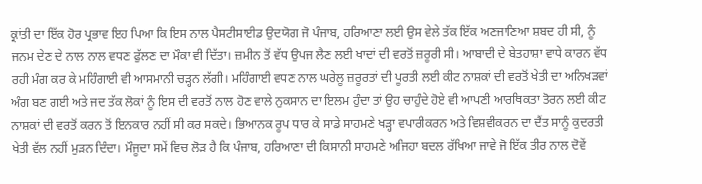ਕ੍ਰਾਂਤੀ ਦਾ ਇੱਕ ਹੋਰ ਪ੍ਰਭਾਵ ਇਹ ਪਿਆ ਕਿ ਇਸ ਨਾਲ ਪੈਸਟੀਸਾਈਡ ਉਦਯੋਗ ਜੋ ਪੰਜਾਬ, ਹਰਿਆਣਾ ਲਈ ਉਸ ਵੇਲੇ ਤੱਕ ਇੱਕ ਅਣਜਾਣਿਆ ਸ਼ਬਦ ਹੀ ਸੀ, ਨੂੰ ਜਨਮ ਦੇਣ ਦੇ ਨਾਲ ਨਾਲ ਵਧਣ ਫੁੱਲਣ ਦਾ ਮੌਕਾ ਵੀ ਦਿੱਤਾ। ਜ਼ਮੀਨ ਤੋਂ ਵੱਧ ਉਪਜ ਲੈਣ ਲਈ ਖਾਦਾਂ ਦੀ ਵਰਤੋਂ ਜ਼ਰੂਰੀ ਸੀ। ਆਬਾਦੀ ਦੇ ਬੇਤਹਾਸ਼ਾ ਵਾਧੇ ਕਾਰਨ ਵੱਧ ਰਹੀ ਮੰਗ ਕਰ ਕੇ ਮਹਿੰਗਾਈ ਵੀ ਆਸਮਾਨੀ ਚੜ੍ਹਨ ਲੱਗੀ। ਮਹਿੰਗਾਈ ਵਧਣ ਨਾਲ ਘਰੇਲੂ ਜ਼ਰੂਰਤਾਂ ਦੀ ਪੂਰਤੀ ਲਈ ਕੀਟ ਨਾਸ਼ਕਾਂ ਦੀ ਵਰਤੋਂ ਖੇਤੀ ਦਾ ਅਨਿਖੜਵਾਂ ਅੰਗ ਬਣ ਗਈ ਅਤੇ ਜਦ ਤੱਕ ਲੋਕਾਂ ਨੂੰ ਇਸ ਦੀ ਵਰਤੋਂ ਨਾਲ ਹੋਣ ਵਾਲੇ ਨੁਕਸਾਨ ਦਾ ਇਲਮ ਹੁੰਦਾ ਤਾਂ ਉਹ ਚਾਹੁੰਦੇ ਹੋਏ ਵੀ ਆਪਣੀ ਆਰਥਿਕਤਾ ਤੋਰਨ ਲਈ ਕੀਟ ਨਾਸ਼ਕਾਂ ਦੀ ਵਰਤੋਂ ਕਰਨ ਤੋਂ ਇਨਕਾਰ ਨਹੀਂ ਸੀ ਕਰ ਸਕਦੇ। ਭਿਆਨਕ ਰੂਪ ਧਾਰ ਕੇ ਸਾਡੇ ਸਾਹਮਣੇ ਖੜ੍ਹਾ ਵਪਾਰੀਕਰਨ ਅਤੇ ਵਿਸ਼ਵੀਕਰਨ ਦਾ ਦੈਂਤ ਸਾਨੂੰ ਕੁਦਰਤੀ ਖੇਤੀ ਵੱਲ ਨਹੀਂ ਮੁੜਨ ਦਿੰਦਾ। ਮੌਜੂਦਾ ਸਮੇਂ ਵਿਚ ਲੋੜ ਹੈ ਕਿ ਪੰਜਾਬ, ਹਰਿਆਣਾ ਦੀ ਕਿਸਾਨੀ ਸਾਹਮਣੇ ਅਜਿਹਾ ਬਦਲ ਰੱਖਿਆ ਜਾਵੇ ਜੋ ਇੱਕ ਤੀਰ ਨਾਲ ਦੋਵੇਂ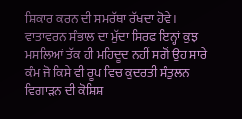ਸ਼ਿਕਾਰ ਕਰਨ ਦੀ ਸਮਰੱਥਾ ਰੱਖਦਾ ਹੋਵੇ।
ਵਾਤਾਵਰਨ ਸੰਭਾਲ ਦਾ ਮੁੱਦਾ ਸਿਰਫ ਇਨ੍ਹਾਂ ਕੁਝ ਮਸਲਿਆਂ ਤੱਕ ਹੀ ਮਹਿਦੂਦ ਨਹੀਂ ਸਗੋਂ ਉਹ ਸਾਰੇ ਕੰਮ ਜੋ ਕਿਸੇ ਵੀ ਰੂਪ ਵਿਚ ਕੁਦਰਤੀ ਸੰਤੁਲਨ ਵਿਗਾੜਨ ਦੀ ਕੋਸ਼ਿਸ਼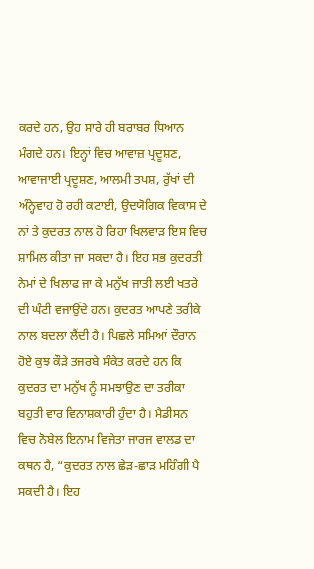ਕਰਦੇ ਹਨ, ਉਹ ਸਾਰੇ ਹੀ ਬਰਾਬਰ ਧਿਆਨ ਮੰਗਦੇ ਹਨ। ਇਨ੍ਹਾਂ ਵਿਚ ਆਵਾਜ਼ ਪ੍ਰਦੂਸ਼ਣ, ਆਵਾਜਾਈ ਪ੍ਰਦੂਸ਼ਣ, ਆਲਮੀ ਤਪਸ਼, ਰੁੱਖਾਂ ਦੀ ਅੰਨ੍ਹੇਵਾਹ ਹੋ ਰਹੀ ਕਟਾਈ, ਉਦਯੋਗਿਕ ਵਿਕਾਸ ਦੇ ਨਾਂ ਤੇ ਕੁਦਰਤ ਨਾਲ ਹੋ ਰਿਹਾ ਖਿਲਵਾੜ ਇਸ ਵਿਚ ਸ਼ਾਮਿਲ ਕੀਤਾ ਜਾ ਸਕਦਾ ਹੈ। ਇਹ ਸਭ ਕੁਦਰਤੀ ਨੇਮਾਂ ਦੇ ਖਿਲਾਫ ਜਾ ਕੇ ਮਨੁੱਖ ਜਾਤੀ ਲਈ ਖਤਰੇ ਦੀ ਘੰਟੀ ਵਜਾਉਂਦੇ ਹਨ। ਕੁਦਰਤ ਆਪਣੇ ਤਰੀਕੇ ਨਾਲ ਬਦਲਾ ਲੈਂਦੀ ਹੈ। ਪਿਛਲੇ ਸਮਿਆਂ ਦੌਰਾਨ ਹੋਏ ਕੁਝ ਕੌੜੇ ਤਜਰਬੇ ਸੰਕੇਤ ਕਰਦੇ ਹਨ ਕਿ ਕੁਦਰਤ ਦਾ ਮਨੁੱਖ ਨੂੰ ਸਮਝਾਉਣ ਦਾ ਤਰੀਕਾ ਬਹੁਤੀ ਵਾਰ ਵਿਨਾਸ਼ਕਾਰੀ ਹੁੰਦਾ ਹੈ। ਮੈਡੀਸਨ ਵਿਚ ਨੋਬੇਲ ਇਨਾਮ ਵਿਜੇਤਾ ਜਾਰਜ ਵਾਲਡ ਦਾ ਕਥਨ ਹੈ, “ਕੁਦਰਤ ਨਾਲ ਛੇੜ-ਛਾੜ ਮਹਿੰਗੀ ਪੈ ਸਕਦੀ ਹੈ। ਇਹ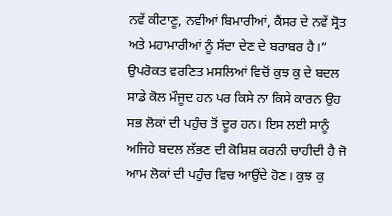ਨਵੇਂ ਕੀਟਾਣੂ, ਨਵੀਆਂ ਬਿਮਾਰੀਆਂ, ਕੈਂਸਰ ਦੇ ਨਵੇਂ ਸ੍ਰੋਤ ਅਤੇ ਮਹਾਮਾਰੀਆਂ ਨੂੰ ਸੱਦਾ ਦੇਣ ਦੇ ਬਰਾਬਰ ਹੈ।”
ਉਪਰੋਕਤ ਵਰਣਿਤ ਮਸਲਿਆਂ ਵਿਚੋਂ ਕੁਝ ਕੁ ਦੇ ਬਦਲ ਸਾਡੇ ਕੋਲ ਮੌਜੂਦ ਹਨ ਪਰ ਕਿਸੇ ਨਾ ਕਿਸੇ ਕਾਰਨ ਉਹ ਸਭ ਲੋਕਾਂ ਦੀ ਪਹੁੰਚ ਤੋਂ ਦੂਰ ਹਨ। ਇਸ ਲਈ ਸਾਨੂੰ ਅਜਿਹੇ ਬਦਲ ਲੱਭਣ ਦੀ ਕੋਸ਼ਿਸ਼ ਕਰਨੀ ਚਾਹੀਦੀ ਹੈ ਜੋ ਆਮ ਲੋਕਾਂ ਦੀ ਪਹੁੰਚ ਵਿਚ ਆਉਂਦੇ ਹੋਣ। ਕੁਝ ਕੁ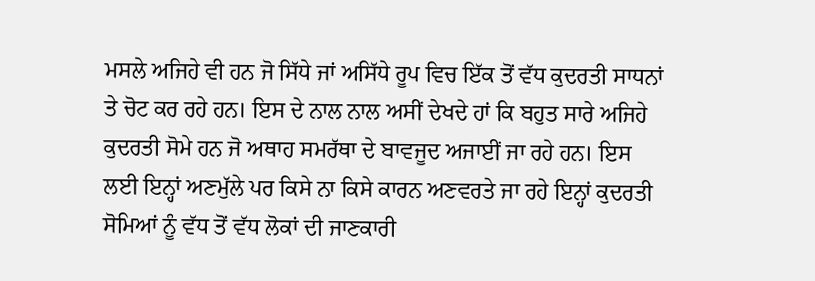ਮਸਲੇ ਅਜਿਹੇ ਵੀ ਹਨ ਜੋ ਸਿੱਧੇ ਜਾਂ ਅਸਿੱਧੇ ਰੂਪ ਵਿਚ ਇੱਕ ਤੋਂ ਵੱਧ ਕੁਦਰਤੀ ਸਾਧਨਾਂ ਤੇ ਚੋਟ ਕਰ ਰਹੇ ਹਨ। ਇਸ ਦੇ ਨਾਲ ਨਾਲ ਅਸੀਂ ਦੇਖਦੇ ਹਾਂ ਕਿ ਬਹੁਤ ਸਾਰੇ ਅਜਿਹੇ ਕੁਦਰਤੀ ਸੋਮੇ ਹਨ ਜੋ ਅਥਾਹ ਸਮਰੱਥਾ ਦੇ ਬਾਵਜੂਦ ਅਜਾਈਂ ਜਾ ਰਹੇ ਹਨ। ਇਸ ਲਈ ਇਨ੍ਹਾਂ ਅਣਮੁੱਲੇ ਪਰ ਕਿਸੇ ਨਾ ਕਿਸੇ ਕਾਰਨ ਅਣਵਰਤੇ ਜਾ ਰਹੇ ਇਨ੍ਹਾਂ ਕੁਦਰਤੀ ਸੋਮਿਆਂ ਨੂੰ ਵੱਧ ਤੋਂ ਵੱਧ ਲੋਕਾਂ ਦੀ ਜਾਣਕਾਰੀ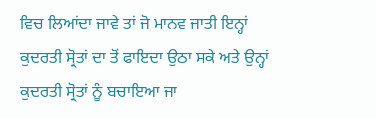ਵਿਚ ਲਿਆਂਦਾ ਜਾਵੇ ਤਾਂ ਜੋ ਮਾਨਵ ਜਾਤੀ ਇਨ੍ਹਾਂ ਕੁਦਰਤੀ ਸ੍ਰੋਤਾਂ ਦਾ ਤੋਂ ਫਾਇਦਾ ਉਠਾ ਸਕੇ ਅਤੇ ਉਨ੍ਹਾਂ ਕੁਦਰਤੀ ਸ੍ਰੋਤਾਂ ਨੂੰ ਬਚਾਇਆ ਜਾ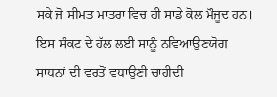ਸਕੇ ਜੋ ਸੀਮਤ ਮਾਤਰਾ ਵਿਚ ਹੀ ਸਾਡੇ ਕੋਲ ਮੌਜੂਦ ਹਨ। ਇਸ ਸੰਕਟ ਦੇ ਹੱਲ ਲਈ ਸਾਨੂੰ ਨਵਿਆਉਣਯੋਗ ਸਾਧਨਾਂ ਦੀ ਵਰਤੋਂ ਵਧਾਉਣੀ ਚਾਹੀਦੀ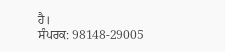ਹੈ।
ਸੰਪਰਕ: 98148-29005